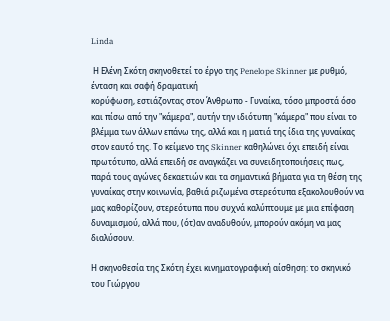Linda

 Η Ελένη Σκότη σκηνοθετεί το έργο της Penelope Skinner με ρυθμό, ένταση και σαφή δραματική
κορύφωση, εστιάζοντας στον Άνθρωπο - Γυναίκα, τόσο μπροστά όσο και πίσω από την "κάμερα", αυτήν την ιδιότυπη "κάμερα" που είναι το βλέμμα των άλλων επάνω της, αλλά και η ματιά της ίδια της γυναίκας στον εαυτό της. Το κείμενο της Skinner καθηλώνει όχι επειδή είναι πρωτότυπο, αλλά επειδή σε αναγκάζει να συνειδητοποιήσεις πως, παρά τους αγώνες δεκαετιών και τα σημαντικά βήματα για τη θέση της γυναίκας στην κοινωνία, βαθιά ριζωμένα στερεότυπα εξακολουθούν να μας καθορίζουν, στερεότυπα που συχνά καλύπτουμε με μια επίφαση δυναμισμού, αλλά που, (ότ)αν αναδυθούν, μπορούν ακόμη να μας διαλύσουν.

Η σκηνοθεσία της Σκότη έχει κινηματογραφική αίσθηση: το σκηνικό του Γιώργου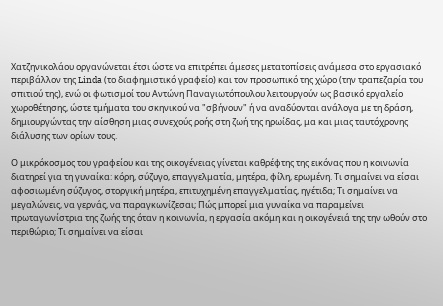Χατζηνικολάου οργανώνεται έτσι ώστε να επιτρέπει άμεσες μετατοπίσεις ανάμεσα στο εργασιακό περιβάλλον της Linda (το διαφημιστικό γραφείο) και τον προσωπικό της χώρο (την τραπεζαρία του σπιτιού της), ενώ οι φωτισμοί του Αντώνη Παναγιωτόπουλου λειτουργούν ως βασικό εργαλείο χωροθέτησης, ώστε τμήματα του σκηνικού να "σβήνουν" ή να αναδύονται ανάλογα με τη δράση, δημιουργώντας την αίσθηση μιας συνεχούς ροής στη ζωή της ηρωίδας, μα και μιας ταυτόχρονης διάλυσης των ορίων τους.

Ο μικρόκοσμος του γραφείου και της οικογένειας γίνεται καθρέφτης της εικόνας που η κοινωνία διατηρεί για τη γυναίκα: κόρη, σύζυγο, επαγγελματία, μητέρα, φίλη, ερωμένη. Τι σημαίνει να είσαι αφοσιωμένη σύζυγος, στοργική μητέρα, επιτυχημένη επαγγελματίας, ηγέτιδα; Τι σημαίνει να μεγαλώνεις, να γερνάς, να παραγκωνίζεσαι; Πώς μπορεί μια γυναίκα να παραμείνει πρωταγωνίστρια της ζωής της όταν η κοινωνία, η εργασία ακόμη και η οικογένειά της την ωθούν στο περιθώριο; Τι σημαίνει να είσαι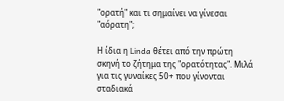"ορατή" και τι σημαίνει να γίνεσαι "αόρατη";

Η ίδια η Linda θέτει από την πρώτη σκηνή το ζήτημα της "ορατότητας". Μιλά για τις γυναίκες 50+ που γίνονται σταδιακά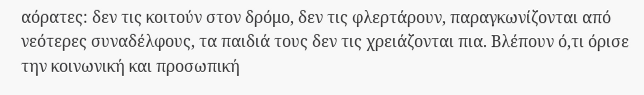αόρατες: δεν τις κοιτούν στον δρόμο, δεν τις φλερτάρουν, παραγκωνίζονται από νεότερες συναδέλφους, τα παιδιά τους δεν τις χρειάζονται πια. Βλέπουν ό,τι όρισε την κοινωνική και προσωπική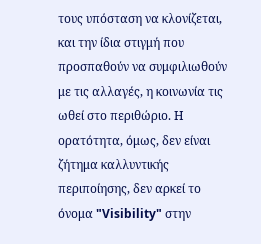τους υπόσταση να κλονίζεται, και την ίδια στιγμή που προσπαθούν να συμφιλιωθούν με τις αλλαγές, η κοινωνία τις ωθεί στο περιθώριο. Η ορατότητα, όμως, δεν είναι ζήτημα καλλυντικής περιποίησης, δεν αρκεί το όνομα "Visibility" στην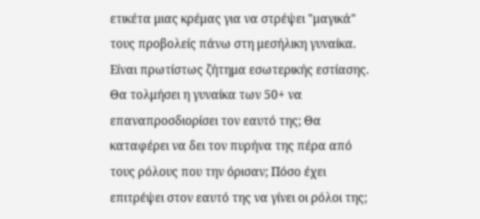ετικέτα μιας κρέμας για να στρέψει "μαγικά" τους προβολείς πάνω στη μεσήλικη γυναίκα. Είναι πρωτίστως ζήτημα εσωτερικής εστίασης. Θα τολμήσει η γυναίκα των 50+ να επαναπροσδιορίσει τον εαυτό της; Θα καταφέρει να δει τον πυρήνα της πέρα από τους ρόλους που την όρισαν; Πόσο έχει επιτρέψει στον εαυτό της να γίνει οι ρόλοι της;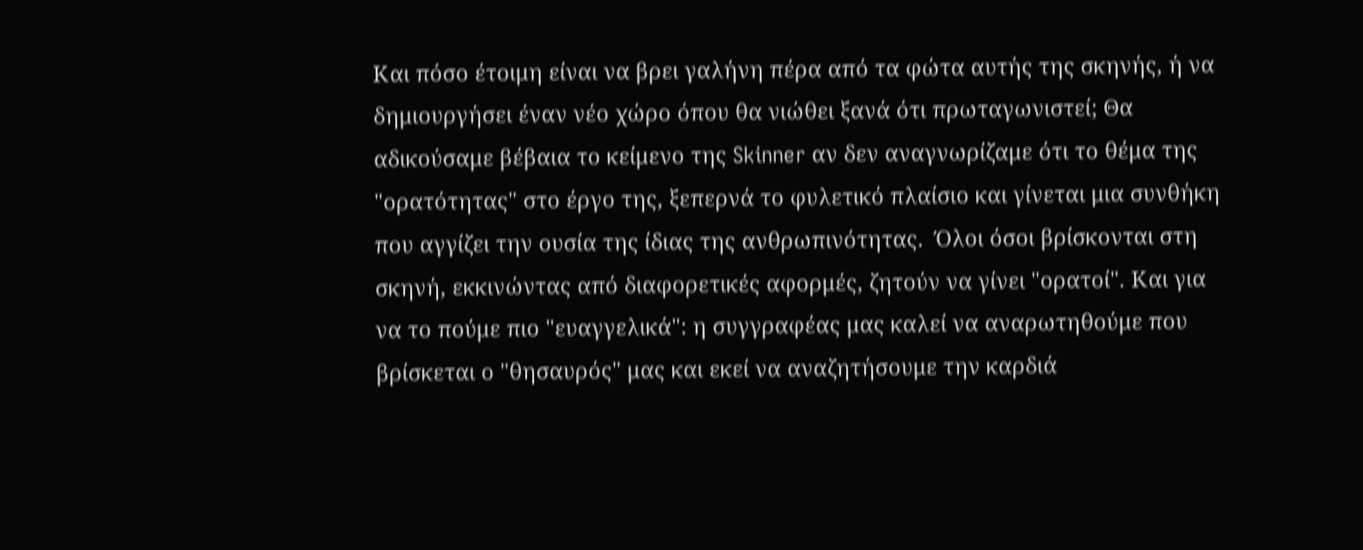Και πόσο έτοιμη είναι να βρει γαλήνη πέρα από τα φώτα αυτής της σκηνής, ή να δημιουργήσει έναν νέο χώρο όπου θα νιώθει ξανά ότι πρωταγωνιστεί; Θα αδικούσαμε βέβαια το κείμενο της Skinner αν δεν αναγνωρίζαμε ότι το θέμα της "ορατότητας" στο έργο της, ξεπερνά το φυλετικό πλαίσιο και γίνεται μια συνθήκη που αγγίζει την ουσία της ίδιας της ανθρωπινότητας.  Όλοι όσοι βρίσκονται στη σκηνή, εκκινώντας από διαφορετικές αφορμές, ζητούν να γίνει "ορατοί". Και για να το πούμε πιο "ευαγγελικά": η συγγραφέας μας καλεί να αναρωτηθούμε που βρίσκεται ο "θησαυρός" μας και εκεί να αναζητήσουμε την καρδιά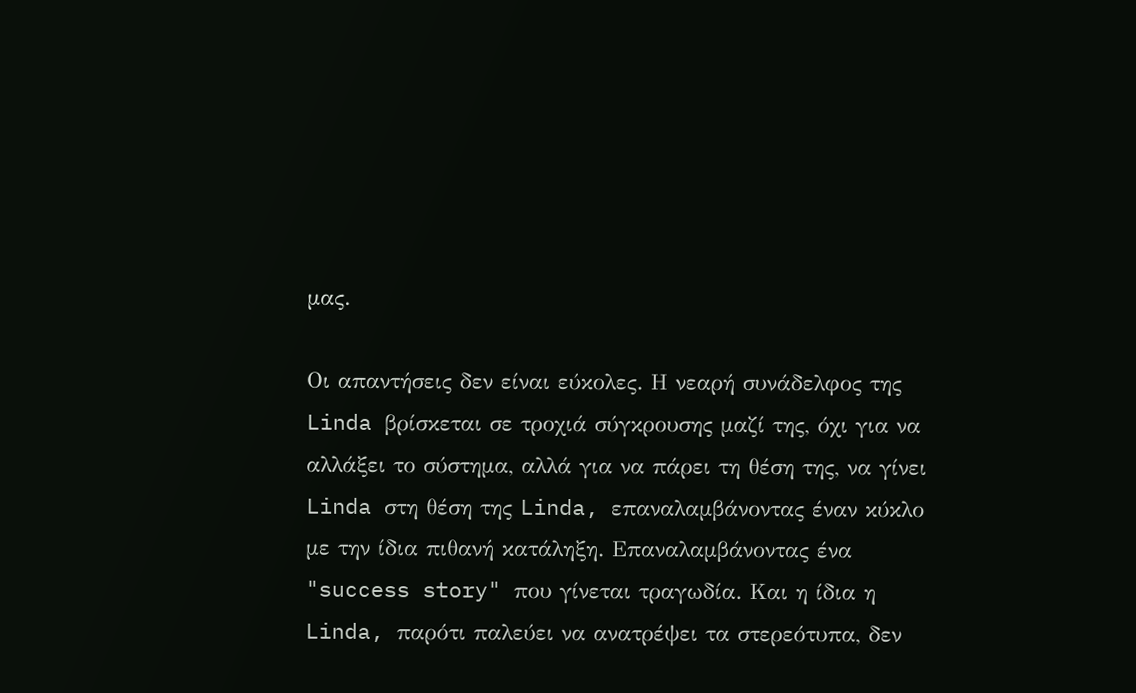μας.

Οι απαντήσεις δεν είναι εύκολες. Η νεαρή συνάδελφος της Linda βρίσκεται σε τροχιά σύγκρουσης μαζί της, όχι για να αλλάξει το σύστημα, αλλά για να πάρει τη θέση της, να γίνει Linda στη θέση της Linda, επαναλαμβάνοντας έναν κύκλο με την ίδια πιθανή κατάληξη. Επαναλαμβάνοντας ένα "success story" που γίνεται τραγωδία. Και η ίδια η Linda, παρότι παλεύει να ανατρέψει τα στερεότυπα, δεν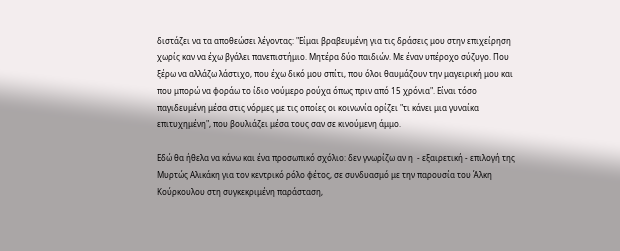διστάζει να τα αποθεώσει λέγοντας: "Είμαι βραβευμένη για τις δράσεις μου στην επιχείρηση χωρίς καν να έχω βγάλει πανεπιστήμιο. Μητέρα δύο παιδιών. Με έναν υπέροχο σύζυγο. Που ξέρω να αλλάζω λάστιχο, που έχω δικό μου σπίτι, που όλοι θαυμάζουν την μαγειρική μου και που μπορώ να φοράω το ίδιο νούμερο ρούχα όπως πριν από 15 χρόνια". Είναι τόσο παγιδευμένη μέσα στις νόρμες με τις οποίες οι κοινωνία ορίζει "τι κάνει μια γυναίκα επιτυχημένη", που βουλιάζει μέσα τους σαν σε κινούμενη άμμο.

Εδώ θα ήθελα να κάνω και ένα προσωπικό σχόλιο: δεν γνωρίζω αν η  - εξαιρετική - επιλογή της Μυρτώς Αλικάκη για τον κεντρικό ρόλο φέτος, σε συνδυασμό με την παρουσία του Άλκη Κούρκουλου στη συγκεκριμένη παράσταση,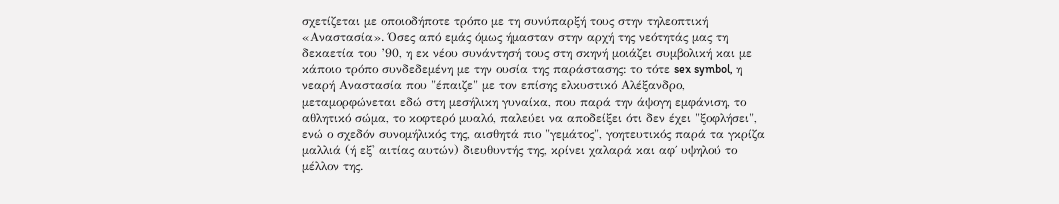σχετίζεται με οποιοδήποτε τρόπο με τη συνύπαρξή τους στην τηλεοπτική «Αναστασία». Όσες από εμάς όμως ήμασταν στην αρχή της νεότητάς μας τη δεκαετία του ’90, η εκ νέου συνάντησή τους στη σκηνή μοιάζει συμβολική και με κάποιο τρόπο συνδεδεμένη με την ουσία της παράστασης: το τότε sex symbol, η νεαρή Αναστασία που "έπαιζε" με τον επίσης ελκυστικό Αλέξανδρο, μεταμορφώνεται εδώ στη μεσήλικη γυναίκα, που παρά την άψογη εμφάνιση, το αθλητικό σώμα, το κοφτερό μυαλό, παλεύει να αποδείξει ότι δεν έχει "ξοφλήσει", ενώ ο σχεδόν συνομήλικός της, αισθητά πιο "γεμάτος", γοητευτικός παρά τα γκρίζα μαλλιά (ή εξ' αιτίας αυτών) διευθυντής της, κρίνει χαλαρά και αφ΄ υψηλού το μέλλον της.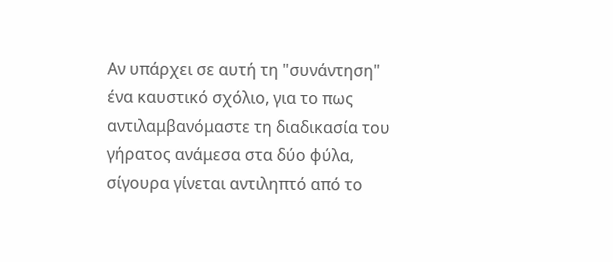Αν υπάρχει σε αυτή τη "συνάντηση" ένα καυστικό σχόλιο, για το πως αντιλαμβανόμαστε τη διαδικασία του γήρατος ανάμεσα στα δύο φύλα,  σίγουρα γίνεται αντιληπτό από το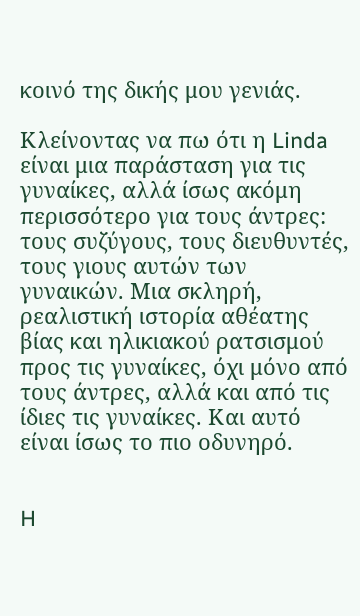κοινό της δικής μου γενιάς.

Κλείνοντας να πω ότι η Linda είναι μια παράσταση για τις γυναίκες, αλλά ίσως ακόμη περισσότερο για τους άντρες: τους συζύγους, τους διευθυντές, τους γιους αυτών των γυναικών. Μια σκληρή, ρεαλιστική ιστορία αθέατης βίας και ηλικιακού ρατσισμού προς τις γυναίκες, όχι μόνο από τους άντρες, αλλά και από τις ίδιες τις γυναίκες. Και αυτό είναι ίσως το πιο οδυνηρό.


H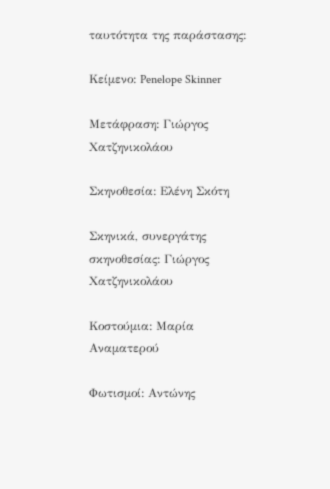ταυτότητα της παράστασης:

Κείμενο: Penelope Skinner

Μετάφραση: Γιώργος Χατζηνικολάου

Σκηνοθεσία: Ελένη Σκότη

Σκηνικά, συνεργάτης σκηνοθεσίας: Γιώργος Χατζηνικολάου

Κοστούμια: Μαρία Αναματερού

Φωτισμοί: Αντώνης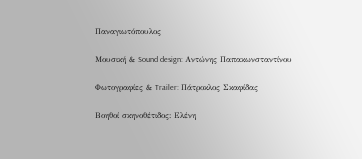Παναγιωτόπουλος

Μουσική & Sound design: Αντώνης Παπακωνσταντίνου

Φωτογραφίες & Trailer: Πάτροκλος Σκαφίδας

Βοηθοί σκηνοθέτιδος: Ελένη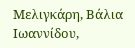Μελιγκάρη, Βάλια Ιωαννίδου,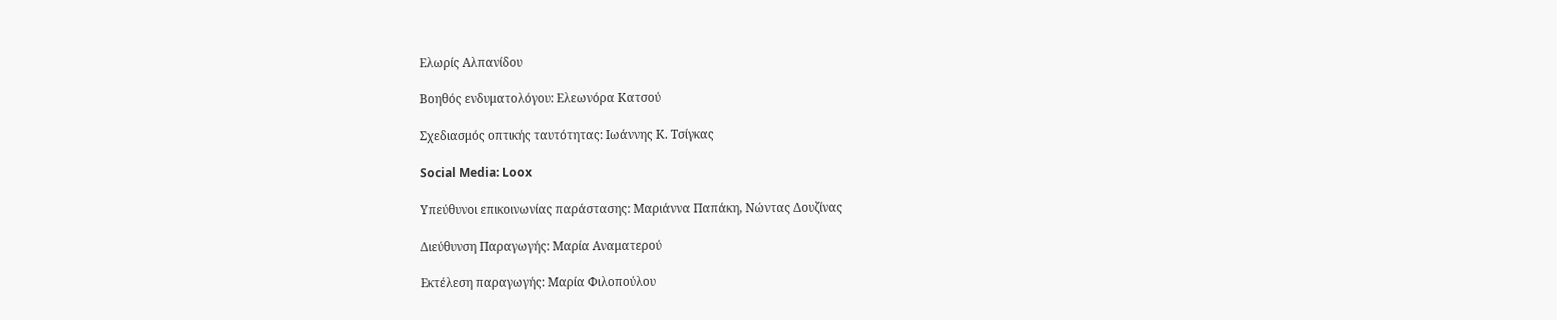Ελωρίς Αλπανίδου

Βοηθός ενδυματολόγου: Ελεωνόρα Κατσού

Σχεδιασμός οπτικής ταυτότητας: Ιωάννης Κ. Τσίγκας

Social Media: Loox

Υπεύθυνοι επικοινωνίας παράστασης: Μαριάννα Παπάκη, Νώντας Δουζίνας

Διεύθυνση Παραγωγής: Μαρία Αναματερού

Εκτέλεση παραγωγής: Μαρία Φιλοπούλου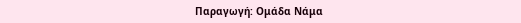Παραγωγή: Ομάδα Νάμα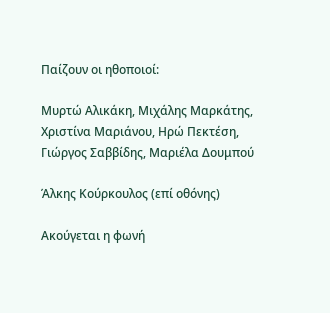Παίζουν οι ηθοποιοί:

Μυρτώ Αλικάκη, Μιχάλης Μαρκάτης, Χριστίνα Μαριάνου, Ηρώ Πεκτέση, Γιώργος Σαββίδης, Μαριέλα Δουμπού

Άλκης Κούρκουλος (επί οθόνης)

Ακούγεται η φωνή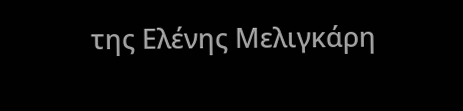της Ελένης Μελιγκάρη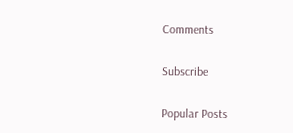Comments

Subscribe

Popular Posts